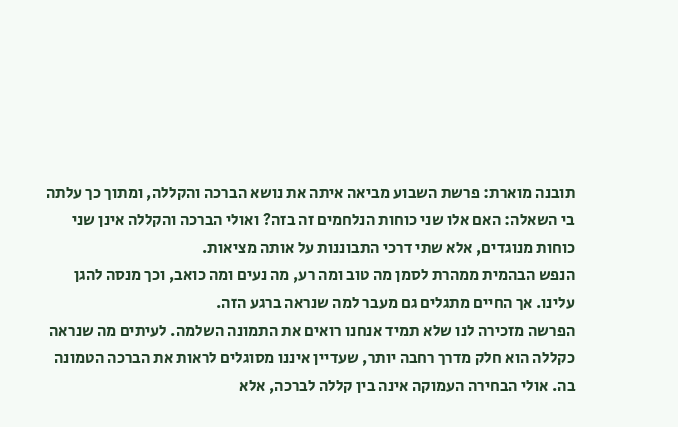תובנה מוארת: פרשת השבוע מביאה איתה את נושא הברכה והקללה, ומתוך כך עלתה בי השאלה: האם אלו שני כוחות הנלחמים זה בזה? ואולי הברכה והקללה אינן שני כוחות מנוגדים, אלא שתי דרכי התבוננות על אותה מציאות.
הנפש הבהמית ממהרת לסמן מה טוב ומה רע, מה נעים ומה כואב, וכך מנסה להגן עלינו. אך החיים מתגלים גם מעבר למה שנראה ברגע הזה.
הפרשה מזכירה לנו שלא תמיד אנחנו רואים את התמונה השלמה. לעיתים מה שנראה כקללה הוא חלק מדרך רחבה יותר, שעדיין איננו מסוגלים לראות את הברכה הטמונה בה. אולי הבחירה העמוקה אינה בין קללה לברכה, אלא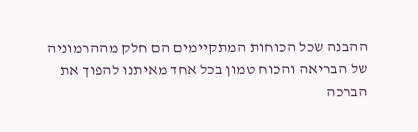ההבנה שכל הכוחות המתקיימים הם חלק מההרמוניה של הבריאה והכוח טמון בכל אחד מאיתנו להפוך את הברכה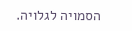הסמויה לגלויה.